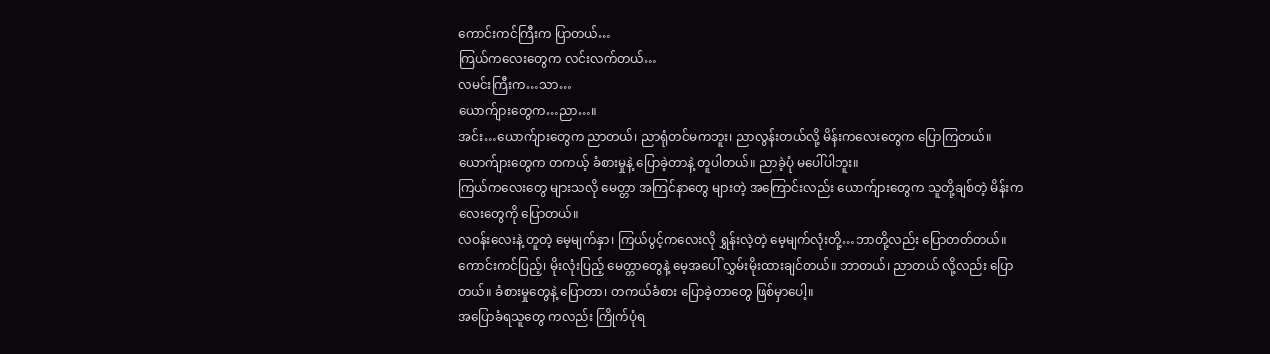ကောင်းကင်ကြီးက ပြာတယ်…
ကြယ်ကလေးတွေက လင်းလက်တယ်…
လမင်းကြီးက…သာ…
ယောက်ျားတွေက…ညာ…။
အင်း…ယောက်ျားတွေက ညာတယ်၊ ညာရုံတင်မကဘူး၊ ညာလွန်းတယ်လို့ မိန်းကလေးတွေက ပြောကြတယ်။
ယောက်ျားတွေက တကယ့် ခံစားမှုနဲ့ ပြောခဲ့တာနဲ့ တူပါတယ်။ ညာခဲ့ပုံ မပေါ်ပါဘူး။
ကြယ်ကလေးတွေ များသလို မေတ္တာ အကြင်နာတွေ များတဲ့ အကြောင်းလည်း ယောက်ျားတွေက သူတို့ချစ်တဲ့ မိန်းကလေးတွေကို ပြောတယ်။
လဝန်းလေးနဲ့ တူတဲ့ မေ့မျက်နှာ၊ ကြယ်ပွင့်ကလေးလို ရွှန်းလဲ့တဲ့ မေ့မျက်လုံးတို့…ဘာတို့လည်း ပြောတတ်တယ်။
ကောင်းကင်ပြည့်၊ မိုးလုံးပြည့် မေတ္တာတွေနဲ့ မေ့အပေါ် လွှမ်းမိုးထားချင်တယ်။ ဘာတယ်၊ ညာတယ် လို့လည်း ပြောတယ်။ ခံစားမှုတွေနဲ့ ပြောတာ၊ တကယ်ခံစား ပြောခဲ့တာတွေ ဖြစ်မှာပေါ့။
အပြောခံရသူတွေ ကလည်း ကြိုက်ပုံရ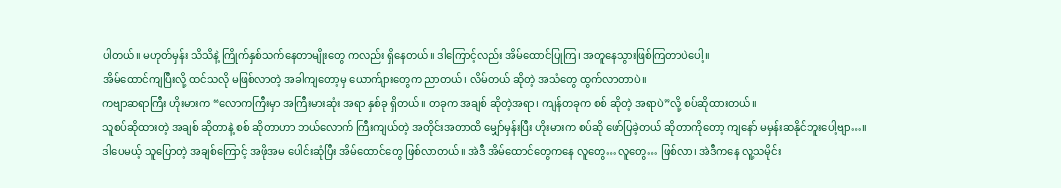ပါတယ်။ မဟုတ်မှန်း သိသိနဲ့ ကြိုက်နှစ်သက်နေတာမျိုးတွေ ကလည်း ရှိနေတယ်။ ဒါကြောင့်လည်း အိမ်ထောင်ပြုကြ၊ အတူနေသွားဖြစ်ကြတာပဲပေါ့။
အိမ်ထောင်ကျပြီးလို့ ထင်သလို မဖြစ်လာတဲ့ အခါကျတော့မှ ယောက်ျားတွေက ညာတယ်၊ လိမ်တယ် ဆိုတဲ့ အသံတွေ ထွက်လာတာပဲ။
ကဗျာဆရာကြီး ဟိုးမားက “လောကကြီးမှာ အကြီးမားဆုံး အရာ နှစ်ခု ရှိတယ်။ တခုက အချစ် ဆိုတဲ့အရာ၊ ကျန်တခုက စစ် ဆိုတဲ့ အရာပဲ”လို့ စပ်ဆိုထားတယ်။
သူစပ်ဆိုထားတဲ့ အချစ် ဆိုတာနဲ့ စစ် ဆိုတာဟာ ဘယ်လောက် ကြီးကျယ်တဲ့ အတိုင်းအတာထိ မျှော်မှန်းပြီး ဟိုးမားက စပ်ဆို ဖော်ပြခဲ့တယ် ဆိုတာကိုတော့ ကျနော် မမှန်းဆနိုင်ဘူးပေါ့ဗျာ…။
ဒါပေမယ့် သူပြောတဲ့ အချစ်ကြောင့် အဖိုအမ ပေါင်းဆုံပြီး အိမ်ထောင်တွေ ဖြစ်လာတယ်။ အဲဒီ အိမ်ထောင်တွေကနေ လူတွေ…လူတွေ… ဖြစ်လာ၊ အဲဒီကနေ လူ့သမိုင်း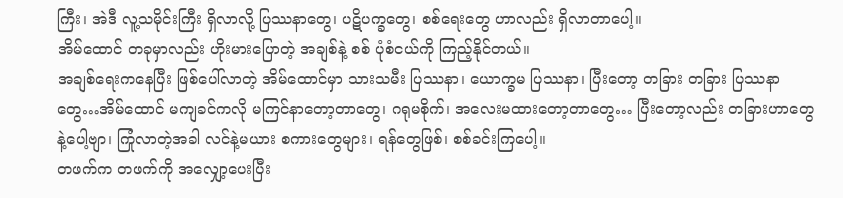ကြီး၊ အဲဒီ လူ့သမိုင်းကြီး ရှိလာလို့ ပြဿနာတွေ၊ ပဋိပက္ခတွေ၊ စစ်ရေးတွေ ဟာလည်း ရှိလာတာပေါ့။
အိမ်ထောင် တခုမှာလည်း ဟိုးမားပြောတဲ့ အချစ်နဲ့ စစ် ပုံစံငယ်ကို ကြည့်နိုင်တယ်။
အချစ်ရေးကနေပြီး ဖြစ်ပေါ်လာတဲ့ အိမ်ထောင်မှာ သားသမီး ပြဿနာ၊ ယောက္ခမ ပြဿနာ၊ ပြီးတော့ တခြား တခြား ပြဿနာတွေ…အိမ်ထောင် မကျခင်ကလို မကြင်နာတော့တာတွေ၊ ဂရုမစိုက်၊ အလေးမထားတော့တာတွေ… ပြီးတော့လည်း တခြားဟာတွေနဲ့ပေါ့ဗျာ၊ ကြုံလာတဲ့အခါ လင်နဲ့မယား စကားတွေများ၊ ရန်တွေဖြစ်၊ စစ်ခင်းကြပေါ့။
တဖက်က တဖက်ကို အလျှော့ပေးပြီး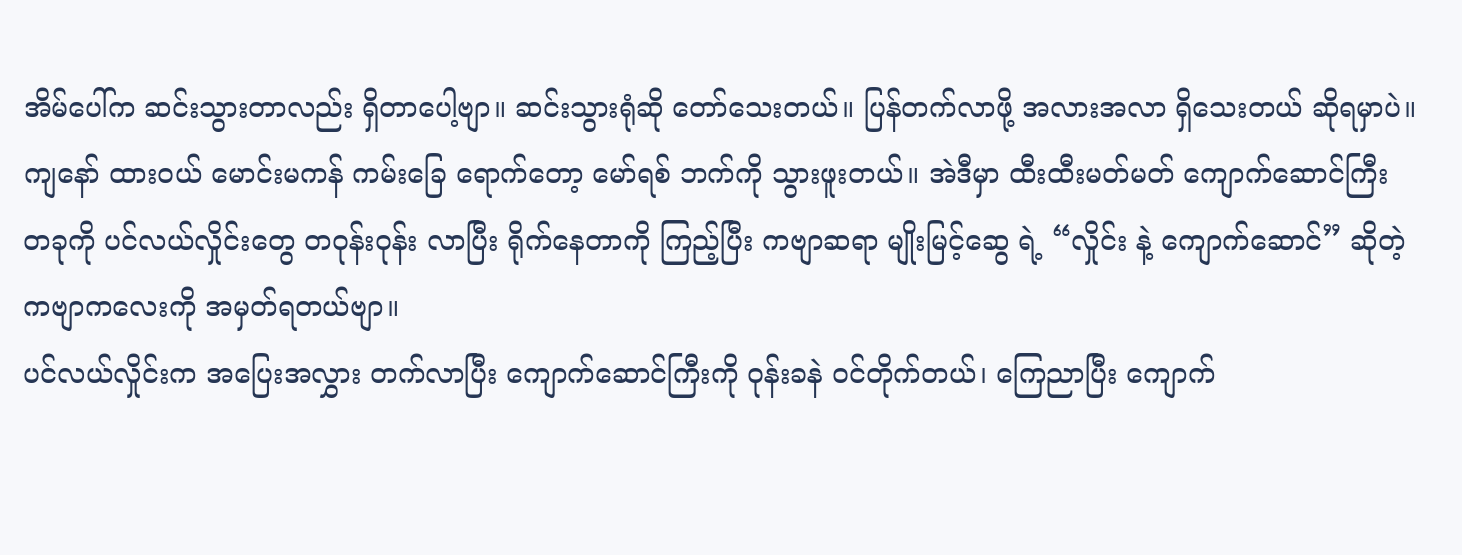အိမ်ပေါ်က ဆင်းသွားတာလည်း ရှိတာပေါ့ဗျာ။ ဆင်းသွားရုံဆို တော်သေးတယ်။ ပြန်တက်လာဖို့ အလားအလာ ရှိသေးတယ် ဆိုရမှာပဲ။
ကျနော် ထားဝယ် မောင်းမကန် ကမ်းခြေ ရောက်တော့ မော်ရစ် ဘက်ကို သွားဖူးတယ်။ အဲဒီမှာ ထီးထီးမတ်မတ် ကျောက်ဆောင်ကြီး တခုကို ပင်လယ်လှိုင်းတွေ တဝုန်းဝုန်း လာပြီး ရိုက်နေတာကို ကြည့်ပြီး ကဗျာဆရာ မျိုးမြင့်ဆွေ ရဲ့ “လှိုင်း နဲ့ ကျောက်ဆောင်” ဆိုတဲ့ ကဗျာကလေးကို အမှတ်ရတယ်ဗျာ။
ပင်လယ်လှိုင်းက အပြေးအလွှား တက်လာပြီး ကျောက်ဆောင်ကြီးကို ဝုန်းခနဲ ဝင်တိုက်တယ်၊ ကြေညာပြီး ကျောက်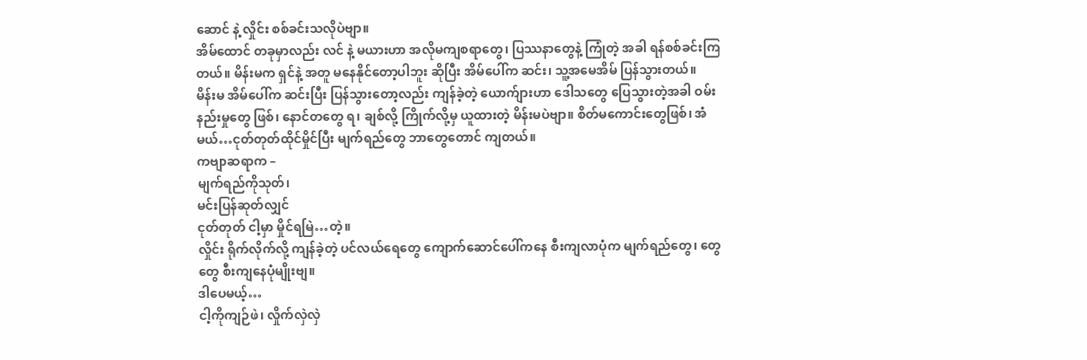ဆောင် နဲ့ လှိုင်း စစ်ခင်းသလိုပဲဗျာ။
အိမ်ထောင် တခုမှာလည်း လင် နဲ့ မယားဟာ အလိုမကျစရာတွေ၊ ပြဿနာတွေနဲ့ ကြုံတဲ့ အခါ ရန်စစ်ခင်းကြတယ်။ မိန်းမက ရှင်နဲ့ အတူ မနေနိုင်တော့ပါဘူး ဆိုပြီး အိမ်ပေါ်က ဆင်း၊ သူ့အမေအိမ် ပြန်သွားတယ်။
မိန်းမ အိမ်ပေါ်က ဆင်းပြီး ပြန်သွားတော့လည်း ကျန်ခဲ့တဲ့ ယောက်ျားဟာ ဒေါသတွေ ပြေသွားတဲ့အခါ ဝမ်းနည်းမှုတွေ ဖြစ်၊ နောင်တတွေ ရ၊ ချစ်လို့ ကြိုက်လို့မှ ယူထားတဲ့ မိန်းမပဲဗျာ။ စိတ်မကောင်းတွေဖြစ်၊ အံမယ်…ငုတ်တုတ်ထိုင်မှိုင်ပြီး မျက်ရည်တွေ ဘာတွေတောင် ကျတယ်။
ကဗျာဆရာက –
မျက်ရည်ကိုသုတ်၊
မင်းပြန်ဆုတ်လျှင်
ငုတ်တုတ် ငါ့မှာ မှိုင်ရမြဲ…တဲ့။
လှိုင်း ရိုက်လိုက်လို့ ကျန်ခဲ့တဲ့ ပင်လယ်ရေတွေ ကျောက်ဆောင်ပေါ်ကနေ စီးကျလာပုံက မျက်ရည်တွေ၊ တွေတွေ စီးကျနေပုံမျိုးဗျ။
ဒါပေမယ့်…
ငါ့ကိုကျဉ်ဖဲ၊ လှိုက်လှဲလှဲ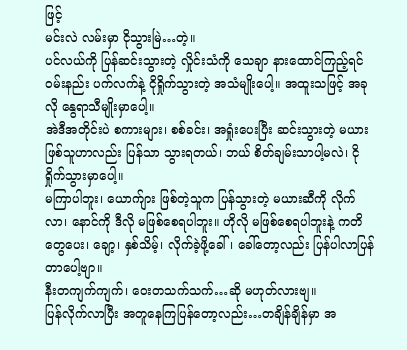ဖြင့်
မင်းလဲ လမ်းမှာ ငိုသွားမြဲ…တဲ့။
ပင်လယ်ကို ပြန်ဆင်းသွားတဲ့ လှိုင်းသံကို သေချာ နားထောင်ကြည့်ရင် ဝမ်းနည်း ပက်လက်နဲ့ ငိုရှိုက်သွားတဲ့ အသံမျိုးပေါ့။ အထူးသဖြင့် အခုလို နွေရာသီမျိုးမှာပေါ့။
အဲဒီအတိုင်းပဲ စကားများ၊ စစ်ခင်း၊ အရှုံးပေးပြီး ဆင်းသွားတဲ့ မယားဖြစ်သူဟာလည်း ပြန်သာ သွားရတယ်၊ ဘယ် စိတ်ချမ်းသာပါ့မလဲ၊ ငိုရှိုက်သွားမှာပေါ့။
မကြာပါဘူး၊ ယောက်ျား ဖြစ်တဲ့သူက ပြန်သွားတဲ့ မယားဆီကို လိုက်လာ၊ နောင်ကို ဒီလို မဖြစ်စေရပါဘူး။ ဟိုလို မဖြစ်စေရပါဘူးနဲ့ ကတိတွေပေး၊ ချော့၊ နှစ်သိမ့်၊ လိုက်ခဲ့ဖို့ခေါ်၊ ခေါ်တော့လည်း ပြန်ပါလာပြန်တာပေါ့ဗျာ။
နီးတကျက်ကျက်၊ ဝေးတသက်သက်…ဆို မဟုတ်လားဗျ။
ပြန်လိုက်လာပြီး အတူနေကြပြန်တော့လည်း…တချိန်ချိန်မှာ အ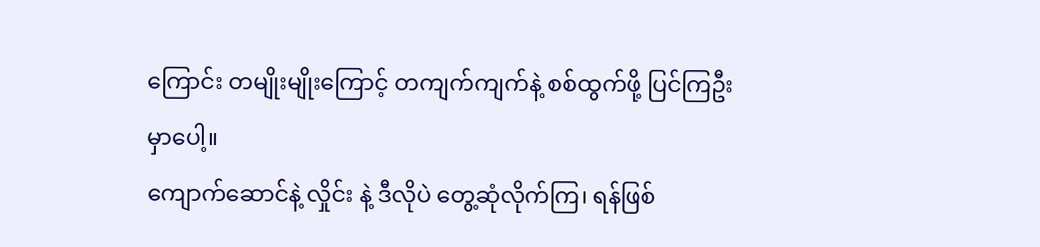ကြောင်း တမျိုးမျိုးကြောင့် တကျက်ကျက်နဲ့ စစ်ထွက်ဖို့ ပြင်ကြဦးမှာပေါ့။
ကျောက်ဆောင်နဲ့ လှိုင်း နဲ့ ဒီလိုပဲ တွေ့ဆုံလိုက်ကြ၊ ရန်ဖြစ်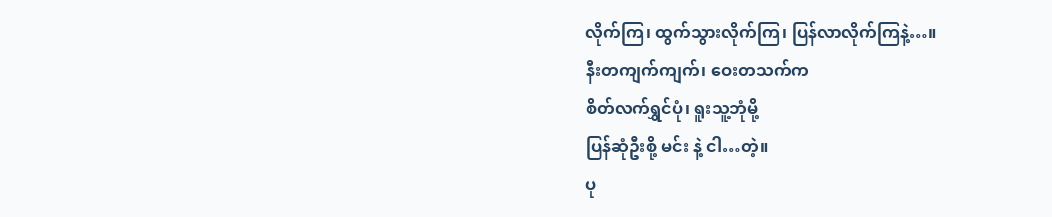လိုက်ကြ၊ ထွက်သွားလိုက်ကြ၊ ပြန်လာလိုက်ကြနဲ့…။
နီးတကျက်ကျက်၊ ဝေးတသက်က
စိတ်လက်ရွှင်ပုံ၊ ရူးသူ့ဘုံမို့
ပြန်ဆုံဦးစို့ မင်း နဲ့ ငါ…တဲ့။
ပု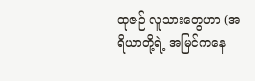ထုဇဉ် လူသားတွေဟာ (အရိယာတို့ရဲ့ အမြင်ကနေ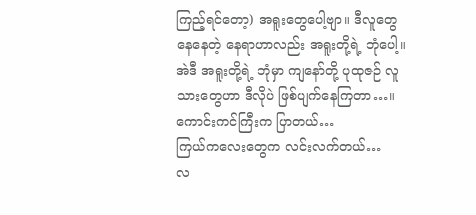ကြည့်ရင်တော့) အရူးတွေပေါ့ဗျာ။ ဒီလူတွေ နေနေတဲ့ နေရာဟာလည်း အရူးတို့ရဲ့ ဘုံပေါ့။
အဲဒီ အရူးတို့ရဲ့ ဘုံမှာ ကျနော်တို့ ပုထုဇဉ် လူသားတွေဟာ ဒီလိုပဲ ဖြစ်ပျက်နေကြတာ…။
ကောင်းကင်ကြီးက ပြာတယ်…
ကြယ်ကလေးတွေက လင်းလက်တယ်…
လ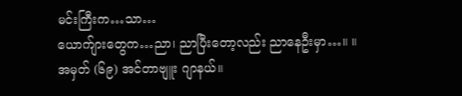မင်းကြီးက…သာ…
ယောက်ျားတွေက…ညာ၊ ညာပြီးတော့လည်း ညာနေဦးမှာ…။ ။
အမှတ် (၆၉) အင်တာဗျူး ဂျာနယ်။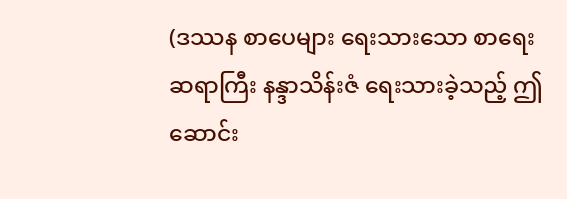(ဒဿန စာပေများ ရေးသားသော စာရေးဆရာကြီး နန္ဒာသိန်းဇံ ရေးသားခဲ့သည့် ဤဆောင်း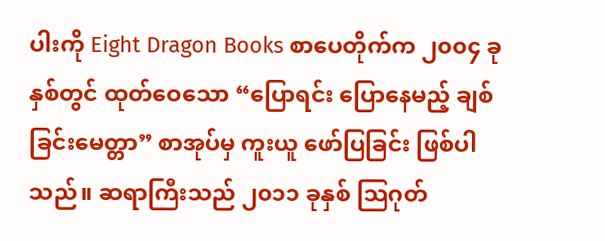ပါးကို Eight Dragon Books စာပေတိုက်က ၂၀၀၄ ခုနှစ်တွင် ထုတ်ဝေသော “ပြောရင်း ပြောနေမည့် ချစ်ခြင်းမေတ္တာ” စာအုပ်မှ ကူးယူ ဖော်ပြခြင်း ဖြစ်ပါသည်။ ဆရာကြီးသည် ၂၀၁၁ ခုနှစ် သြဂုတ်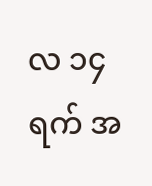လ ၁၄ ရက် အ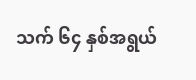သက် ၆၄ နှစ်အရွယ်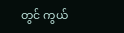တွင် ကွယ်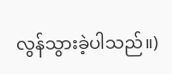လွန်သွားခဲ့ပါသည်။)